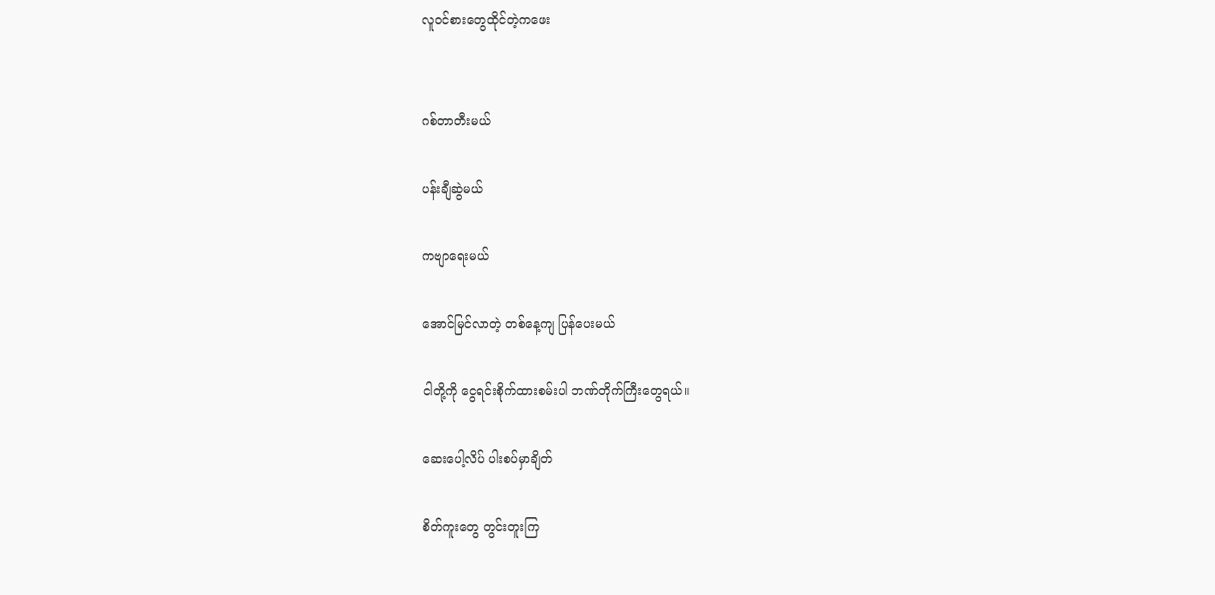လူ၀င်စားတွေထိုင်တဲ့ကဖေး


ဂစ်တာတီးမယ်

ပန်းချီဆွဲမယ်

ကဗျာရေးမယ်

အောင်မြင်လာတဲ့ တစ်နေ့ကျ ပြန်ပေးမယ်

ငါတို့ကို ငွေရင်းစိုက်ထားစမ်းပါ ဘဏ်တိုက်ကြီးတွေရယ်။

ဆေးပေါ့လိပ် ပါးစပ်မှာချိတ်

စိတ်ကူးတွေ တွင်းတူးကြ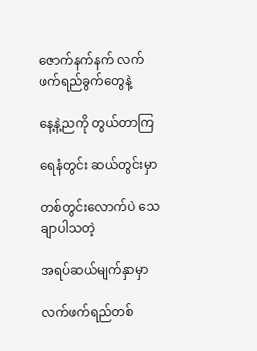ဇောက်နက်နက် လက်ဖက်ရည်ခွက်တွေနဲ့

နေ့နဲ့ညကို တွယ်တာကြ

ရေနံတွင်း ဆယ်တွင်းမှာ

တစ်တွင်းလောက်ပဲ သေချာပါသတဲ့

အရပ်ဆယ်မျက်နှာမှာ

လက်ဖက်ရည်တစ်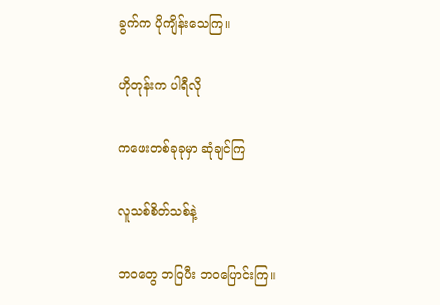ခွက်က ပိုကျိန်းသေကြ။

ဟိုတုန်းက ပါရီလို

ကဖေးတစ်ခုခုမှာ ဆုံချင်ကြ

လူသစ်စိတ်သစ်နဲ့

ဘဝတွေ ဘဝြပီး ဘဝပြောင်းကြ။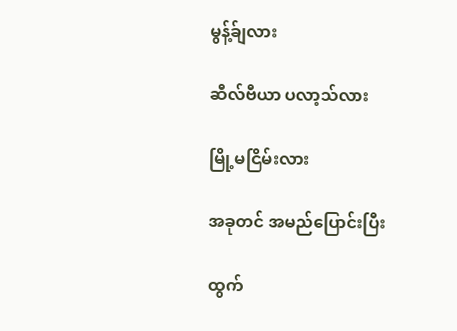မွန့်ခ်ျလား

ဆီလ်ဗီယာ ပလာ့သ်လား

မြို့မငြိမ်းလား

အခုတင် အမည်ပြောင်းပြီး

ထွက်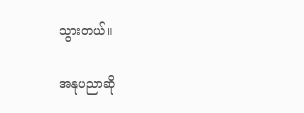သွားတယ်။

အနုပညာဆို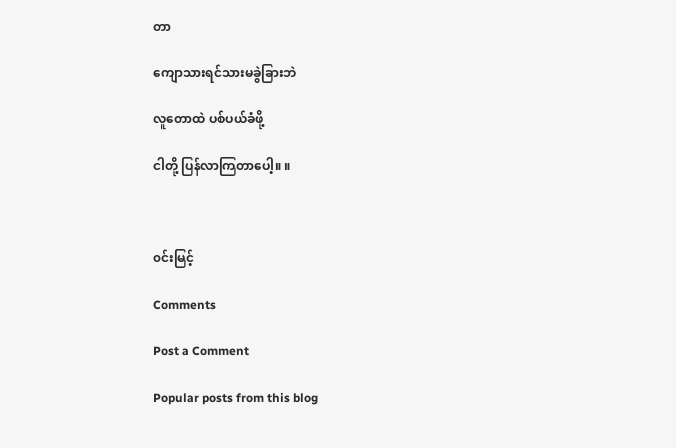တာ

ကျောသားရင်သားမခွဲခြားဘဲ

လူတောထဲ ပစ်ပယ်ခံဖို့

ငါတို့ ပြန်လာကြတာပေါ့။ ။



၀င်းမြင့်

Comments

Post a Comment

Popular posts from this blog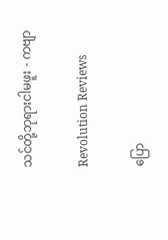သင်တို့ဘုရားငါမဖူး - ကဗျာ

Revolution Reviews

ပြော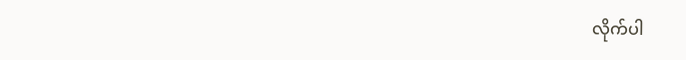လိုက်ပါ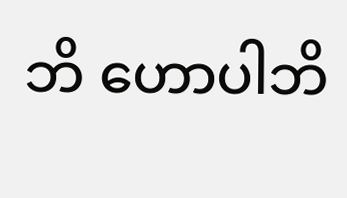ဘိ ဟောပါဘိ